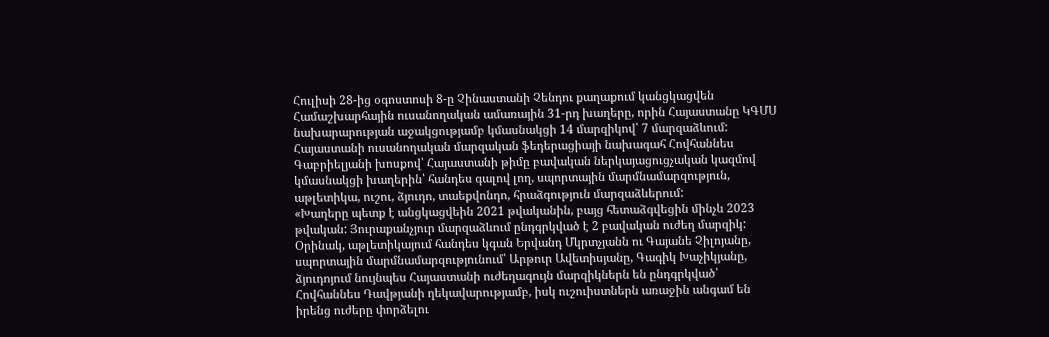Հուլիսի 28-ից օգոստոսի 8-ը Չինաստանի Չենդու քաղաքում կանցկացվեն Համաշխարհային ուսանողական ամառային 31-րդ խաղերը, որին Հայաստանը ԿԳՄՍ նախարարության աջակցությամբ կմասնակցի 14 մարզիկով՝ 7 մարզաձևում:
Հայաստանի ուսանողական մարզական ֆեդերացիայի նախագահ Հովհաննես Գաբրիելյանի խոսքով՝ Հայաստանի թիմը բավական ներկայացուցչական կազմով կմասնակցի խաղերին՝ հանդես գալով լող, սպորտային մարմնամարզություն, աթլետիկա, ուշու, ձյուդո, տաեքվոնդո, հրաձգություն մարզաձևերում:
«Խաղերը պետք է անցկացվեին 2021 թվականին, բայց հետաձգվեցին մինչև 2023 թվական: Յուրաքանչյուր մարզաձևում ընդգրկված է 2 բավական ուժեղ մարզիկ: Օրինակ, աթլետիկայում հանդես կգան Երվանդ Մկրտչյանն ու Գայանե Չիլոյանը, սպորտային մարմնամարզությունում՝ Արթուր Ավետիսյանը, Գագիկ Խաչիկյանը, ձյուդոյում նույնպես Հայաստանի ուժեղագույն մարզիկներն են ընդգրկված՝ Հովհաննես Դավթյանի ղեկավարությամբ, իսկ ուշուիստներն առաջին անգամ են իրենց ուժերը փորձելու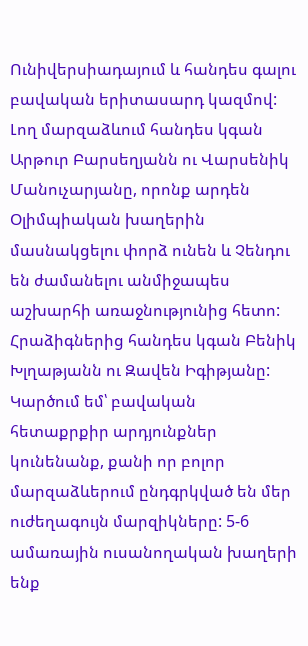Ունիվերսիադայում և հանդես գալու բավական երիտասարդ կազմով: Լող մարզաձևում հանդես կգան Արթուր Բարսեղյանն ու Վարսենիկ Մանուչարյանը, որոնք արդեն Օլիմպիական խաղերին մասնակցելու փորձ ունեն և Չենդու են ժամանելու անմիջապես աշխարհի առաջնությունից հետո: Հրաձիգներից հանդես կգան Բենիկ Խլղաթյանն ու Զավեն Իգիթյանը: Կարծում եմ՝ բավական հետաքրքիր արդյունքներ կունենանք, քանի որ բոլոր մարզաձևերում ընդգրկված են մեր ուժեղագույն մարզիկները: 5-6 ամառային ուսանողական խաղերի ենք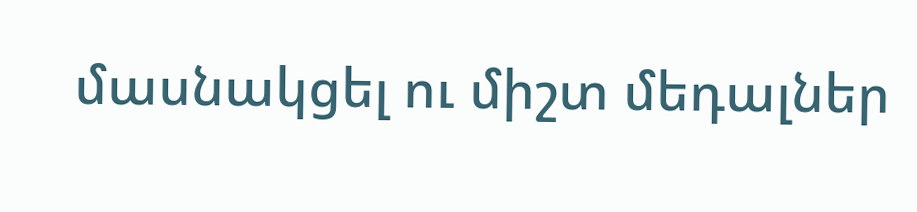մասնակցել ու միշտ մեդալներ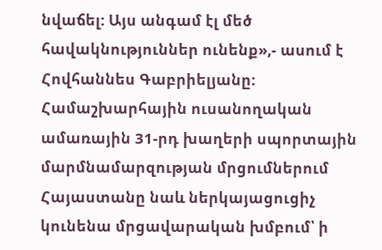նվաճել: Այս անգամ էլ մեծ հավակնություններ ունենք»,- ասում է Հովհաննես Գաբրիելյանը:
Համաշխարհային ուսանողական ամառային 31-րդ խաղերի սպորտային մարմնամարզության մրցումներում Հայաստանը նաև ներկայացուցիչ կունենա մրցավարական խմբում՝ ի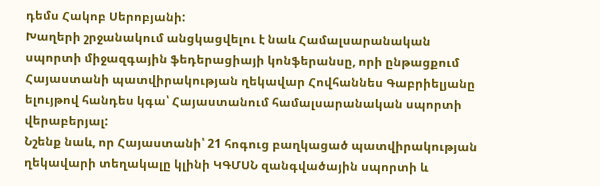դեմս Հակոբ Սերոբյանի:
Խաղերի շրջանակում անցկացվելու է նաև Համալսարանական սպորտի միջազգային ֆեդերացիայի կոնֆերանսը, որի ընթացքում Հայաստանի պատվիրակության ղեկավար Հովհաննես Գաբրիելյանը ելույթով հանդես կգա՝ Հայաստանում համալսարանական սպորտի վերաբերյալ:
Նշենք նաև, որ Հայաստանի՝ 21 հոգուց բաղկացած պատվիրակության ղեկավարի տեղակալը կլինի ԿԳՄՍՆ զանգվածային սպորտի և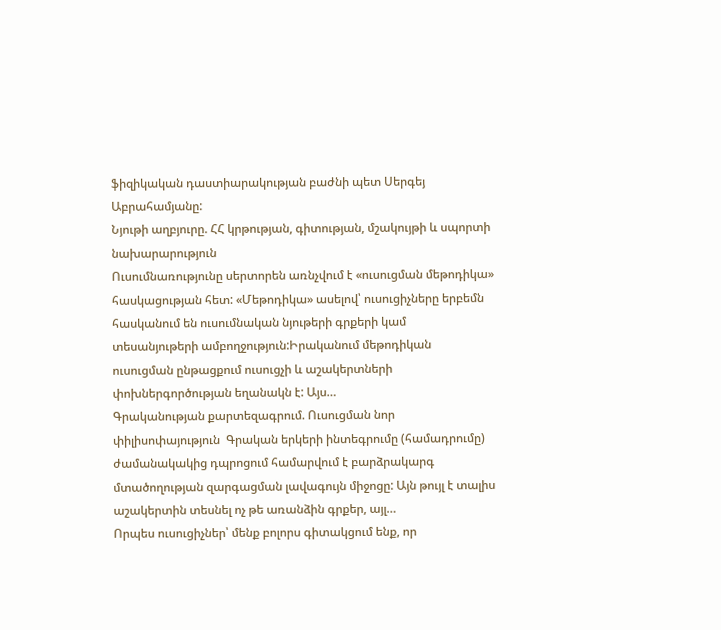ֆիզիկական դաստիարակության բաժնի պետ Սերգեյ Աբրահամյանը:
Նյութի աղբյուրը. ՀՀ կրթության, գիտության, մշակույթի և սպորտի նախարարություն
Ուսումնառությունը սերտորեն առնչվում է «ուսուցման մեթոդիկա» հասկացության հետ: «Մեթոդիկա» ասելով՝ ուսուցիչները երբեմն հասկանում են ուսումնական նյութերի գրքերի կամ տեսանյութերի ամբողջություն:Իրականում մեթոդիկան ուսուցման ընթացքում ուսուցչի և աշակերտների փոխներգործության եղանակն է: Այս…
Գրականության քարտեզագրում. Ուսուցման նոր փիլիսոփայություն  Գրական երկերի ինտեգրումը (համադրումը) ժամանակակից դպրոցում համարվում է բարձրակարգ մտածողության զարգացման լավագույն միջոցը: Այն թույլ է տալիս աշակերտին տեսնել ոչ թե առանձին գրքեր, այլ…
Որպես ուսուցիչներ՝ մենք բոլորս գիտակցում ենք, որ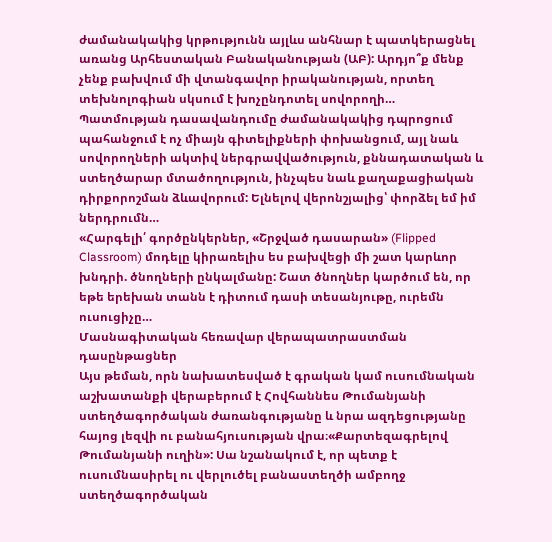ժամանակակից կրթությունն այլևս անհնար է պատկերացնել առանց Արհեստական Բանականության (ԱԲ): Արդյո՞ք մենք չենք բախվում մի վտանգավոր իրականության, որտեղ տեխնոլոգիան սկսում է խոչընդոտել սովորողի…
Պատմության դասավանդումը ժամանակակից դպրոցում պահանջում է ոչ միայն գիտելիքների փոխանցում, այլ նաև սովորողների ակտիվ ներգրավվածություն, քննադատական և ստեղծարար մտածողություն, ինչպես նաև քաղաքացիական դիրքորոշման ձևավորում: Ելնելով վերոնշյալից՝ փորձել եմ իմ ներդրումն…
«Հարգելի՛ գործընկերներ, «Շրջված դասարան» (Flipped Classroom) մոդելը կիրառելիս ես բախվեցի մի շատ կարևոր խնդրի. ծնողների ընկալմանը: Շատ ծնողներ կարծում են, որ եթե երեխան տանն է դիտում դասի տեսանյութը, ուրեմն ուսուցիչը…
Մասնագիտական հեռավար վերապատրաստման դասընթացներ
Այս թեման, որն նախատեսված է գրական կամ ուսումնական աշխատանքի վերաբերում է Հովհաննես Թումանյանի ստեղծագործական ժառանգությանը և նրա ազդեցությանը հայոց լեզվի ու բանահյուսության վրա։«Քարտեզագրելով Թումանյանի ուղին»: Սա նշանակում է, որ պետք է ուսումնասիրել ու վերլուծել բանաստեղծի ամբողջ ստեղծագործական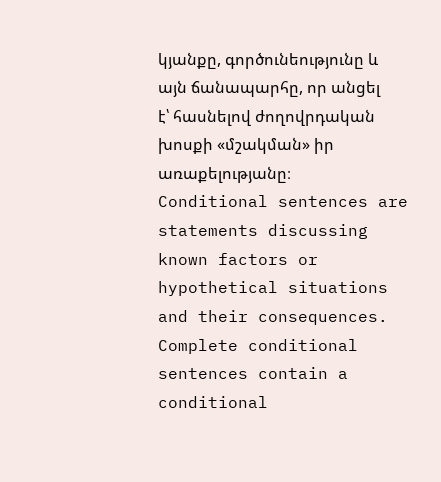կյանքը, գործունեությունը և այն ճանապարհը, որ անցել է՝ հասնելով ժողովրդական խոսքի «մշակման» իր առաքելությանը։
Conditional sentences are statements discussing known factors or hypothetical situations and their consequences. Complete conditional sentences contain a conditional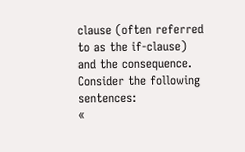clause (often referred to as the if-clause) and the consequence. Consider the following sentences:
«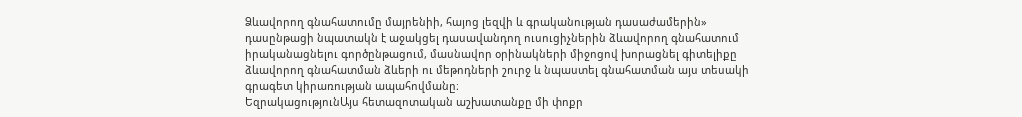Ձևավորող գնահատումը մայրենիի, հայոց լեզվի և գրականության դասաժամերին» դասընթացի նպատակն է աջակցել դասավանդող ուսուցիչներին ձևավորող գնահատում իրականացնելու գործընթացում, մասնավոր օրինակների միջոցով խորացնել գիտելիքը ձևավորող գնահատման ձևերի ու մեթոդների շուրջ և նպաստել գնահատման այս տեսակի գրագետ կիրառության ապահովմանը։
ԵզրակացությունԱյս հետազոտական աշխատանքը մի փոքր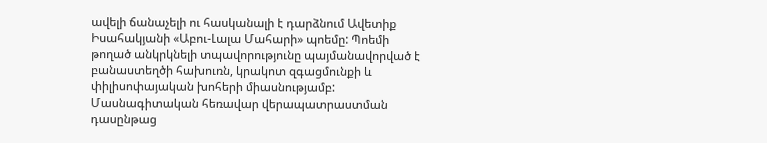ավելի ճանաչելի ու հասկանալի է դարձնում Ավետիք Իսահակյանի «Աբու-Լալա Մահարի» պոեմը: Պոեմի թողած անկրկնելի տպավորությունը պայմանավորված է բանաստեղծի հախուռն, կրակոտ զգացմունքի և փիլիսոփայական խոհերի միասնությամբ:
Մասնագիտական հեռավար վերապատրաստման դասընթաց